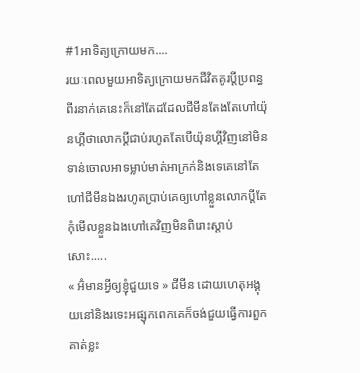#1អាទិត្យក្រោយមក....
រយៈពេលមួយអាទិត្យក្រោយមកជីវិតគូរប្តីប្រពន្ធពីរនាក់គេនេះក៏នៅតែដដែលជីមីនតែងតែហៅយ៉ុនហ្គីថាលោកប្តីជាប់រហូតតែបើយ៉ុនហ្គីវិញនៅមិនទាន់ចោលអាទម្លាប់មាត់អាក្រក់និងទេគេនៅតែហៅជីមីនឯងរហូតប្រាប់គេឲ្យហៅខ្លួនលោកប្តីតែកុំមើលខ្លួនឯងហៅគេវិញមិនពិរោះស្តាប់សោះ.....
« អ៊ំមានអ្វីឲ្យខ្ញុំជួយទេ » ជីមីន ដោយហេតុអង្គុយនៅនិងរទេះអផ្សុកពេកគេក៏ចង់ជួយធ្វើការពួកគាត់ខ្លះ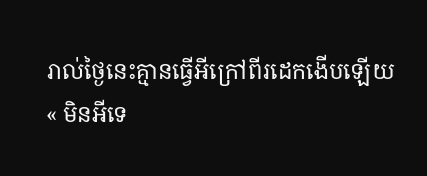រាល់ថ្ងៃនេះគ្មានធ្វើអីក្រៅពីរដេកងើបឡើយ
« មិនអីទេ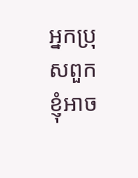អ្នកប្រុសពួកខ្ញុំអាច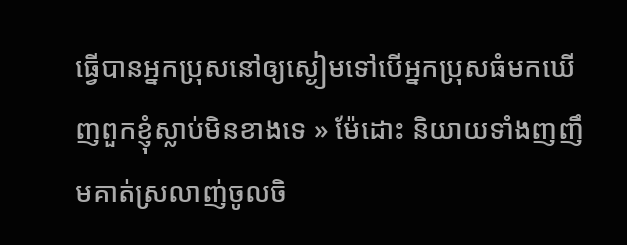ធ្វើបានអ្នកប្រុសនៅឲ្យស្ងៀមទៅបើអ្នកប្រុសធំមកឃើញពួកខ្ញុំស្លាប់មិនខាងទេ » ម៉ែដោះ និយាយទាំងញញឹមគាត់ស្រលាញ់ចូលចិ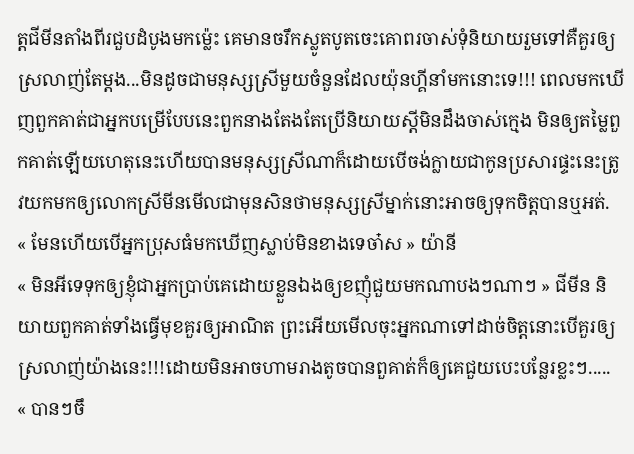ត្តជីមីនតាំងពីរជួបដំបូងមកម្ល៉េះ គេមានចរឹកស្លូតបូតចេះគោពរចាស់ទុំនិយាយរួមទៅគឺគួរឲ្យស្រលាញ់តែម្តង...មិនដូចជាមនុស្សស្រីមួយចំនួនដែលយ៉ុនហ្គីនាំមកនោះទេ!!! ពេលមកឃើញពួកគាត់ជាអ្នកបម្រើបែបនេះពួកនាងតែងតែប្រើនិយាយស្តីមិនដឹងចាស់ក្មេង មិនឲ្យតម្លៃពួកគាត់ឡើយហេតុនេះហើយបានមនុស្សស្រីណាក៏ដោយបើចង់ក្លាយជាកូនប្រសារផ្ទះនេះត្រូវយកមកឲ្យលោកស្រីមីនមើលជាមុនសិនថាមនុស្សស្រីម្នាក់នោះអាចឲ្យទុកចិត្តបានឬអត់.
« មែនហើយបើអ្នកប្រុសធំមកឃើញស្លាប់មិនខាងទេចា៎ស » យ៉ានី
« មិនអីទេទុកឲ្យខ្ញុំជាអ្នកប្រាប់គេដោយខ្លួនឯងឲ្យខញុំជួយមកណាបងៗណាៗ » ជីមីន និយាយពួកគាត់ទាំងធ្វើមុខគួរឲ្យអាណិត ព្រះអើយមើលចុះអ្នកណាទៅដាច់ចិត្តនោះបើគួរឲ្យស្រលាញ់យ៉ាងនេះ!!!ដោយមិនអាចហាមរាងតូចបានពួគាត់ក៏ឲ្យគេជួយបេះបន្លែរខ្លះៗ.....
« បានៗចឹ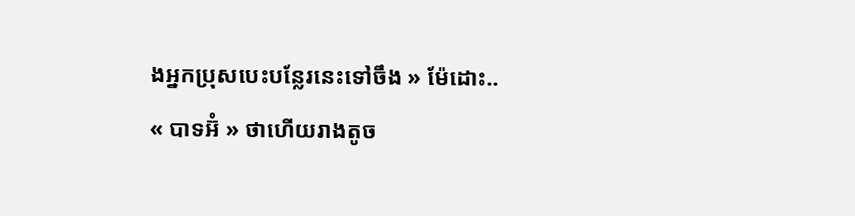ងអ្នកប្រុសបេះបន្លែរនេះទៅចឹង » ម៉ែដោះ..
« បាទអ៊ំ » ថាហើយរាងតូច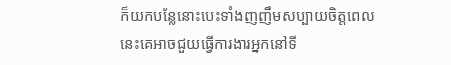ក៏យកបន្លែនោះបេះទាំងញញឹមសប្បាយចិត្តពេលនេះគេអាចជួយធ្វើការងារអ្នកនៅទី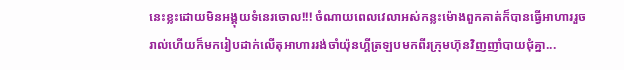នេះខ្លះដោយមិនអង្គុយទំនេរចោល!!! ចំណាយពេលវេលាអស់កន្លះម៉ោងពួកគាត់ក៏បានធ្វើអាហាររួចរាល់ហើយក៏មករៀបដាក់លើតុអាហាររង់ចាំយ៉ុនហ្គីត្រឡបមកពីរក្រុមហ៊ុនវិញញាំបាយជុំគ្នា...